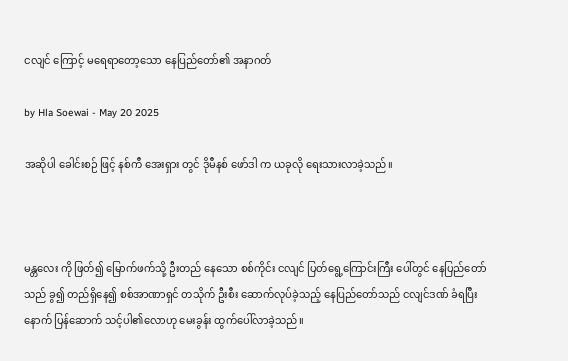ငလျင် ကြောင့် မရေရာတော့သော နေပြည်တော်၏ အနာဂတ်

by Hla Soewai - May 20 2025

အဆိုပါ ခေါင်းစဉ် ဖြင့် နစ်ကီ အေးရှား တွင် ဒိုမီနစ် ဖော်ဒါ က ယခုလို ရေးသားလာခဲ့သည်။



မန္တလေး ကို ဖြတ်၍ မြောက်ဖက်သို့ ဦးတည် နေသော စစ်ကိုင်း ငလျင် ပြတ်ရွေ့ကြောင်းကြီး ပေါ်တွင် နေပြည်တော်သည် ခွ၍ တည်ရှိနေ၍ စစ်အာဏာရှင် တသိုက် ဦးစီး ဆောက်လုပ်ခဲ့သည့် နေပြည်တော်သည် ငလျင်ဒဏ် ခံရပြီး နောက် ပြန်ဆောက် သင့်ပါ၏လောဟု မေးခွန်း ထွက်ပေါ်လာခဲ့သည်။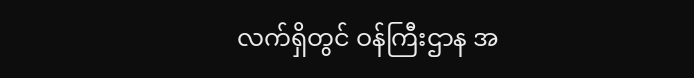လက်ရှိတွင် ဝန်ကြီးဌာန အ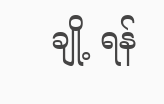ချို့ ရန်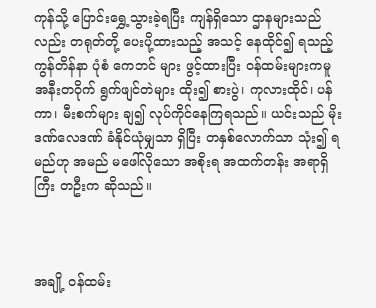ကုန်သို့ ပြောင်းရွှေ့သွားခဲ့ရပြီး ကျန်ရှိသော ဌာနများသည်လည်း တရုတ်တို့ ‌ပေးပို့ထားသည့် အသင့် နေထိုင်၍ ရသည့် ကွန်တိန်နာ ပုံစံ ကေဘင် များ ဖွင့်ထားပြီး ဝန်ထမ်းများကမူ အနီးတဝိုက် ရွက်ဖျင်တဲများ ထိုး၍ စားပွဲ၊ ကုလားထိုင်၊ ပန်ကာ၊ မီးစက်များ ချ၍ လုပ်ကိုင်နေကြရသည်။ ယင်းသည် မိုးဒဏ်လေဒဏ် ခံနိုင်ယုံမျှသာ ရှိပြီး တနှစ်လောက်သာ သုံး၍ ရမည်ဟု အမည် မဖေါ်လိုသော အစိုးရ အထက်တန်း အရာရှိကြီး တဦးက ဆိုသည်။



အချို့ ဝန်ထမ်း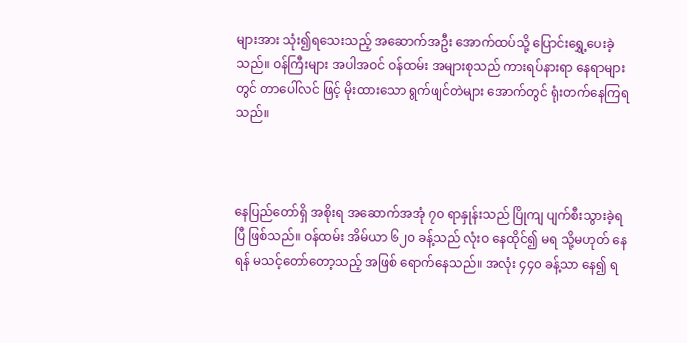များအား သုံး၍ရသေးသည့် အဆောက်အဦး အောက်ထပ်သို့ ပြောင်းရွှေ့ပေးခဲ့သည်။ ဝန်ကြီးများ အပါအဝင် ဝန်ထမ်း အများစုသည် ကားရပ်နားရာ နေရာများ တွင် တာပေါ်လင် ဖြင့် မိုးထားသော ရွက်ဖျင်တဲများ အောက်တွင် ရုံးတက်နေကြရသည်။



နေပြည်တော်ရှိ အစိုးရ အဆောက်အအုံ ၇၀ ရာနှုန်းသည် ပြိုကျ ပျက်စီးသွားခဲ့ရပြီ ဖြစ်သည်။ ဝန်ထမ်း အိမ်ယာ ၆၂၀ ခန့်သည် လုံးဝ နေထိုင်၍ မရ သို့မဟုတ် နေရန် မသင့်တော်တော့သည့် အ‌ဖြစ် ရောက်နေသည်။ အလုံး ၄၄၀ ခန့်သာ နေ၍ ရ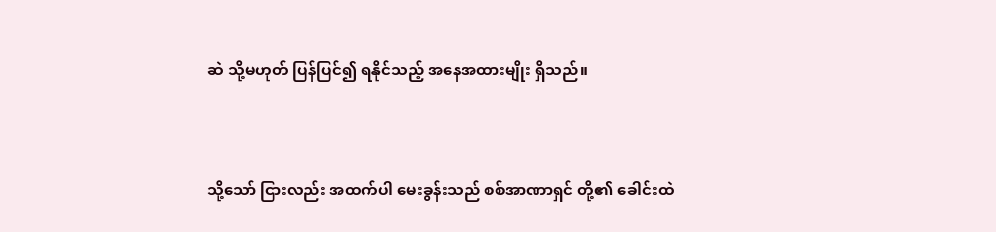ဆဲ သို့မဟုတ် ပြန်ပြင်၍ ရနိုင်သည့် အနေအထားမျိုး ရှိသည်။



သို့သော် ငြားလည်း အထက်ပါ မေးခွန်းသည် စစ်အာဏာရှင် တို့၏ ခေါင်းထဲ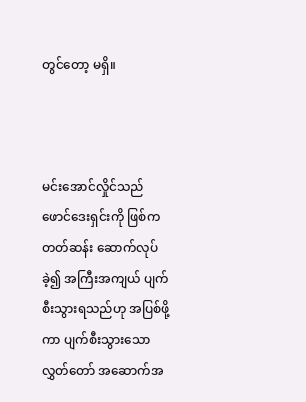တွင်တော့ မရှိ။



မင်းအောင်လှိုင်သည် ဖောင်ဒေးရှင်းကို ဖြစ်ကတတ်ဆန်း ဆောက်လုပ်ခဲ့၍ အကြီးအကျယ် ပျက်စီးသွားရသည်ဟု အပြစ်ဖို့ကာ ပျက်စီးသွားသော လွှတ်တော် အဆောက်အ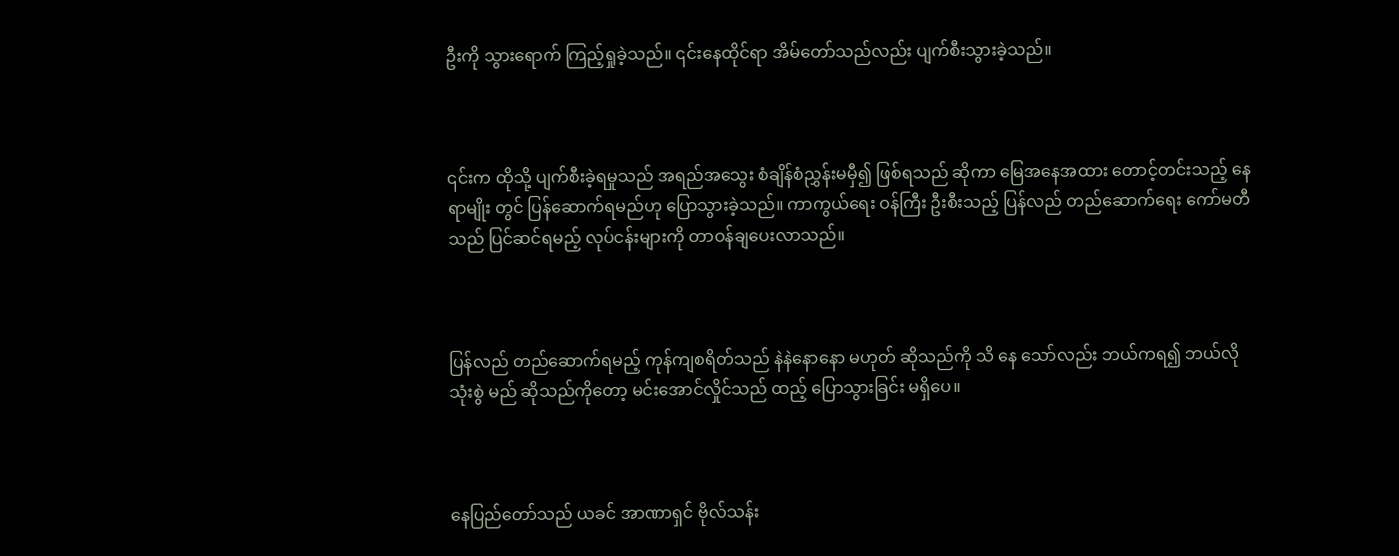ဦးကို သွားရောက် ကြည့်ရှုခဲ့သည်။ ၎င်းနေထိုင်ရာ အိမ်တော်သည်လည်း ပျက်စီးသွားခဲ့သည်။



၎င်းက ထိုသို့ ပျက်စီးခဲ့ရမှုသည် အရည်အသွေး စံချိန်စံညွှန်းမမှီ၍ ဖြစ်ရသည် ဆိုကာ မြေအနေအထား တောင့်တင်းသည့် နေရာမျိုး တွင် ပြန်ဆောက်ရမည်ဟု ပြောသွားခဲ့သည်။ ကာကွယ်ရေး ဝန်ကြီး ဦးစီးသည့် ပြန်လည် တည်ဆောက်ရေး ကော်မတီသည် ပြင်ဆင်ရမည့် လုပ်ငန်းများကို တာဝန်ချပေးလာသည်။



ပြန်လည် တည်ဆောက်ရမည့် ကုန်ကျစရိတ်သည် နဲနဲနောနော မဟုတ် ဆိုသည်ကို သိ‌ နေ သော်လည်း ဘယ်ကရ၍ ဘယ်လို သုံးစွဲ မည် ဆိုသည်ကိုတော့ မင်းအောင်လှိုင်သည် ထည့် ပြောသွားခြင်း မရှိပေ။



နေပြည်တော်သည် ယခင် အာဏာရှင် ဗိုလ်သန်း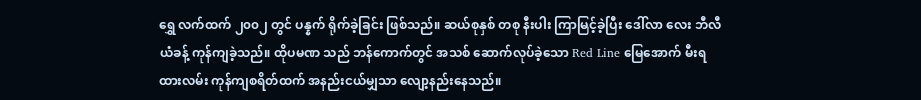ရွှေ လက်ထက် ၂၀၀၂ တွင် ပန္နက် ရိုက်ခဲ့ခြင်း ဖြစ်သည်။ ဆယ်စုနှစ် တစု နီးပါး ကြာမြင့်ခဲ့ပြီး ဒေါ်လာ လေး ဘီလီယံခန့် ကုန်ကျခဲ့သည်။ ထိုပမဏ သည် ဘန်ကောက်တွင် အသစ် ဆောက်လုပ်ခဲ့သော Red Line မြေအောက် မီးရထားလမ်း ကုန်ကျစရိတ်ထက် အနည်းငယ်မျှသာ လျော့နည်းနေသည်။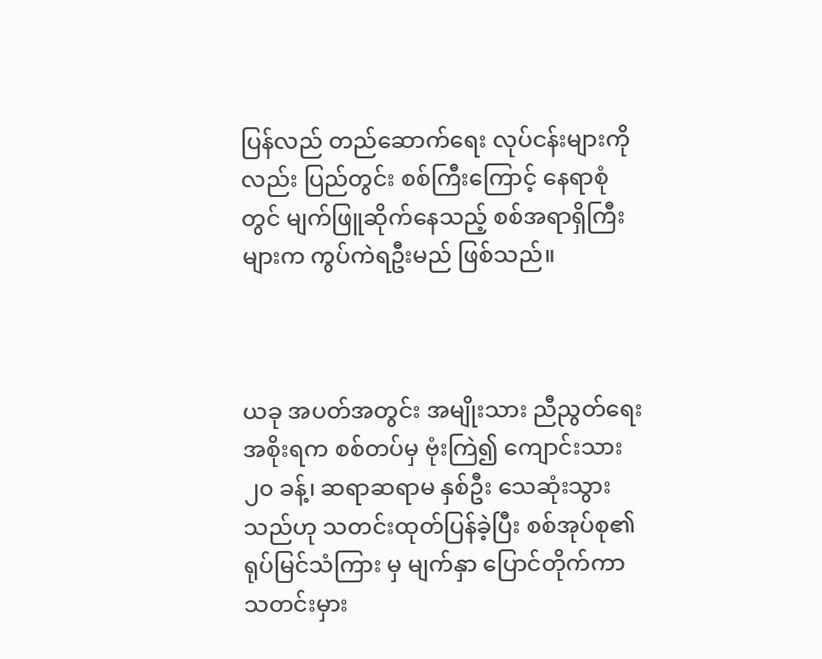ပြန်လည် တည်ဆောက်ရေး လုပ်ငန်းများကိုလည်း ပြည်တွင်း စစ်ကြီးကြောင့် နေရာစုံတွင် မျက်ဖြူဆိုက်နေသည့် စစ်အရာရှိကြီးများက ကွပ်ကဲရဦးမည် ဖြစ်သည်။



ယခု အပတ်အတွင်း အမျိုးသား ညီညွတ်ရေး အစိုးရက စစ်တပ်မှ ဗုံးကြဲ၍ ကျောင်းသား ၂၀ ခန့်၊ ဆရာဆရာမ နှစ်ဦး သေဆုံးသွားသည်ဟု သတင်းထုတ်ပြန်ခဲ့ပြီး စစ်အုပ်စု၏ ရုပ်မြင်သံကြား မှ ‌မျက်နှာ ပြောင်တိုက်ကာ သတင်းမှား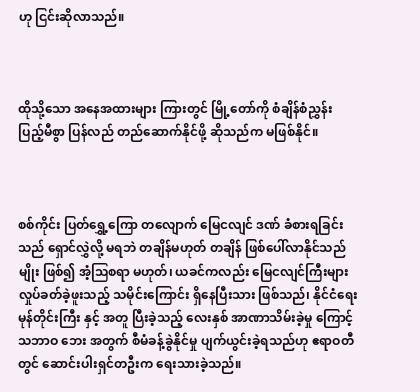ဟု ငြင်းဆိုလာသည်။



ထိုသို့သော အနေအထားများ ကြားတွင် မြို့တော်ကို စံချိန်စံညွှန်း ပြည့်မီစွာ ပြန်လည် တည်ဆောက်နိုင်ဖို့ ဆိုသည်က မဖြစ်နိုင်။



စစ်ကိုင်း ပြတ်ရွှေ့ကြော တလျောက် မြေငလျင် ဒဏ် ခံစားရခြင်းသည် ရှောင်လွှဲလို့ မရဘဲ တချိန်မဟုတ် တချိန် ဖြစ်ပေါ်လာနိုင်သည်မျိုး ဖြစ်၍ အံ့ဩစရာ မဟုတ်၊ ယခင်ကလည်း မြေငလျင်ကြီးများ လှုပ်ခတ်ခဲ့ဖူးသည့် သမိုင်းကြောင်း ရှိနေပြီးသား ဖြစ်သည်၊ နိုင်ငံရေး မုန်တိုင်းကြီး နှင့် အတူ ပြီးခဲ့သည့် လေးနှစ် အာဏာသိမ်းခဲ့မှု ကြောင့် သဘာဝ ဘေး အတွက် စီမံခန့်ခွဲနိုင်မှု ပျက်ယွင်းခဲ့ရသည်ဟု ဧရာဝတီတွင် ဆောင်းပါးရှင်တဦးက ရေးသားခဲ့သည်။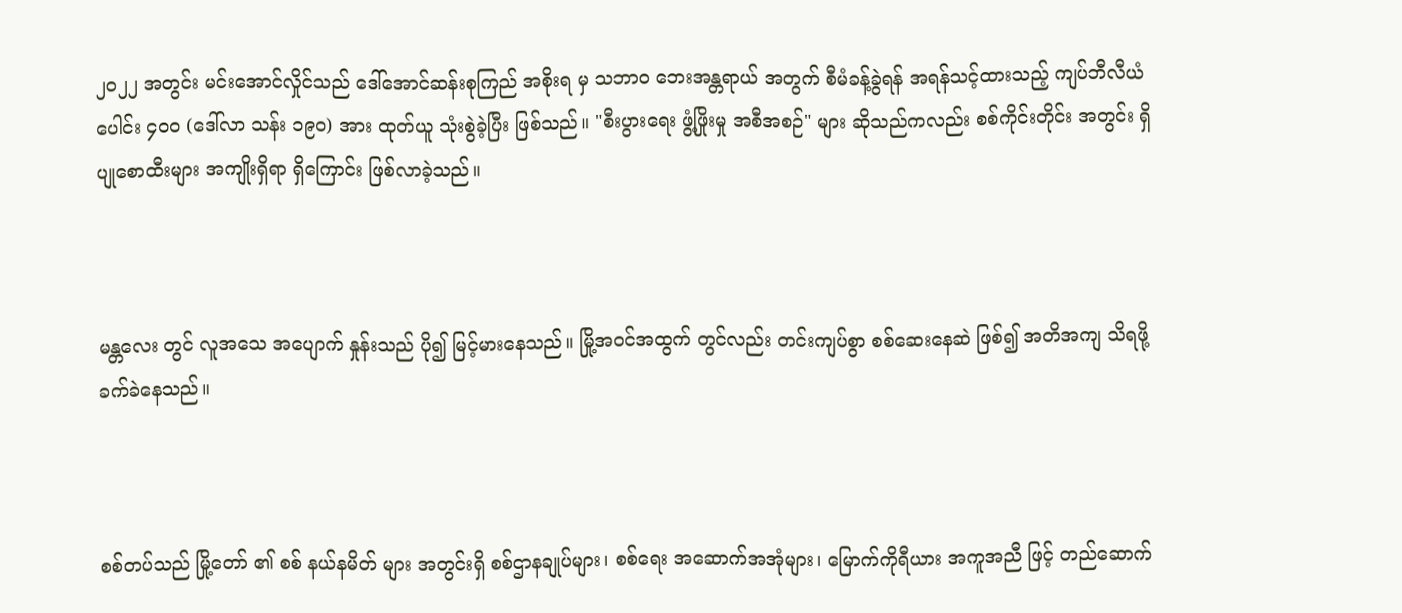၂၀၂၂ အတွင်း မင်းအောင်လှိုင်သည် ဒေါ်အောင်ဆန်းစုကြည် အစိုးရ မှ သဘာဝ ဘေးအန္တရာယ် အတွက် စီမံခန့်ခွဲရန် အရန်သင့်ထားသည့် ကျပ်ဘီလီယံ ပေါင်း ၄၀၀ (ဒေါ်လာ သန်း ၁၉၀) အား ထုတ်ယူ သုံးစွဲခဲ့ပြီး ဖြစ်သည်။ "စီးပွားရေး ဖွံ့ဖြိုးမှု အစီအစဉ်" များ ဆိုသည်ကလည်း စစ်ကိုင်းတိုင်း အတွင်း ရှိ ပျုစောထီးများ အကျိုးရှိရာ ရှိကြောင်း ဖြစ်လာခဲ့သည်။



မန္တလေး တွင် လူအသေ အပျောက် နှုန်းသည် ပို၍ မြင့်မားနေသည်။ မြို့အဝင်အထွက် တွင်လည်း တင်းကျပ်စွာ စစ်ဆေးနေဆဲ ဖြစ်၍ အတိအကျ သိရဖို့ ခက်ခဲနေသည်။



စစ်တပ်သည် မြို့တော် ၏ စစ် နယ်နမိတ် များ အတွင်းရှိ စစ်ဌာနချုပ်များ၊ စစ်ရေး အဆောက်အအုံများ၊ မြောက်ကိုရီယား အကူအညီ ဖြင့် တည်ဆောက်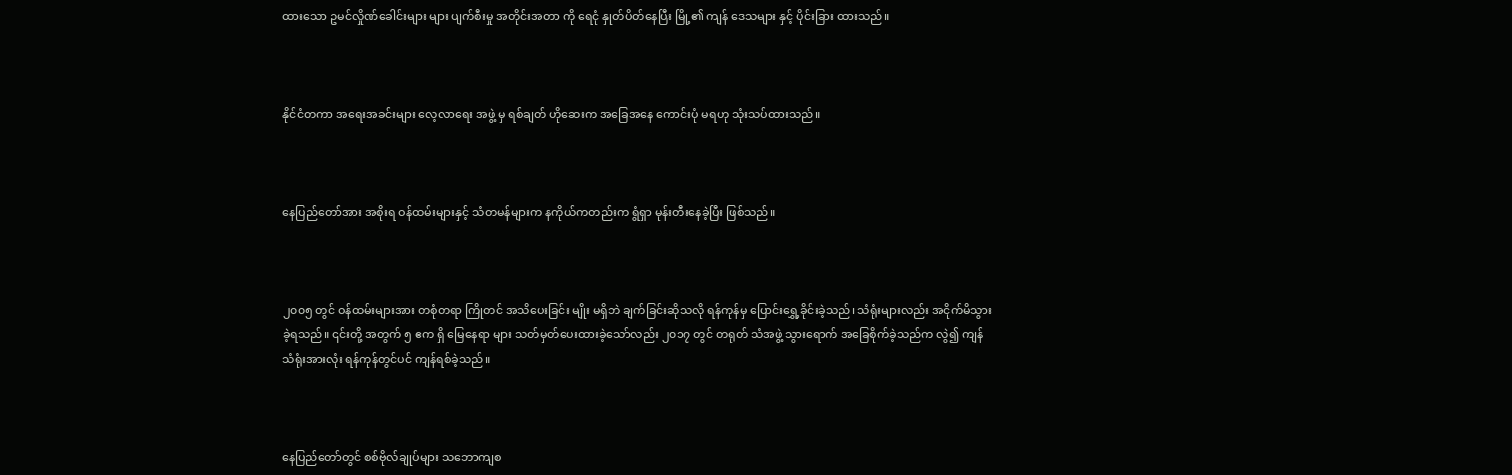ထားသော ဥမင်လှိုဏ်ခေါင်းများ များ ပျက်စီးမှု အတိုင်းအတာ ကို ရေငုံ နှုတ်ပိတ်နေပြီး မြို့၏ ကျန် ဒေသများ နှင့် ပိုင်းခြား ထားသည်။



နိုင်ငံတကာ အရေးအခင်းများ လေ့လာရေး အဖွဲ့ မှ ရစ်ချတ် ဟိုဆေးက အခြေအနေ ကောင်းပုံ မရဟု သုံးသပ်ထားသည်။



နေပြည်တော်အား အစိုးရ ဝန်ထမ်းများနှင့် သံတမန်များက နကိုယ်ကတည်းက ရွံရှာ မုန်းတီးနေခဲ့ပြီး ဖြစ်သည်။



၂၀၀၅ တွင် ဝန်ထမ်းများအား တစုံတရာ ကြိုတင် အသိပေးခြင်း မျိုး မရှိဘဲ ချက်ခြင်းဆိုသလို ရန်ကုန်မှ ပြောင်းရွှေ့ခိုင်းခဲ့သည်၊ သံရုံးများလည်း အငိုက်မိသွားခဲ့ရသည်။ ၎င်းတို့ အတွက် ၅ ဧက ရှိ မြေနေရာ များ သတ်မှတ်ပေးထားခဲ့သော်လည်း ၂၀၁၇ တွင် တရုတ် သံအဖွဲ့ သွားရောက် အခြေစိုက်ခဲ့သည်က လွဲ၍ ကျန် သံရုံးအားလုံး ရန်ကုန်တွင်ပင် ကျန်ရစ်ခဲ့သည်။



နေပြည်တော်တွင် စစ်ဗိုလ်ချုပ်များ သဘောကျစ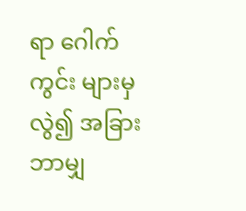ရာ ဂေါက်ကွင်း များမှ လွဲ၍ အခြား ဘာမျှ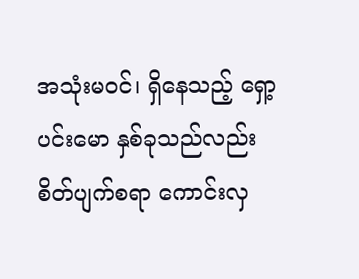အသုံးမဝင်၊ ရှိနေသည့် ရှော့ပင်းမော နှစ်ခုသည်လည်း စိတ်ပျက်စရာ ကောင်းလှ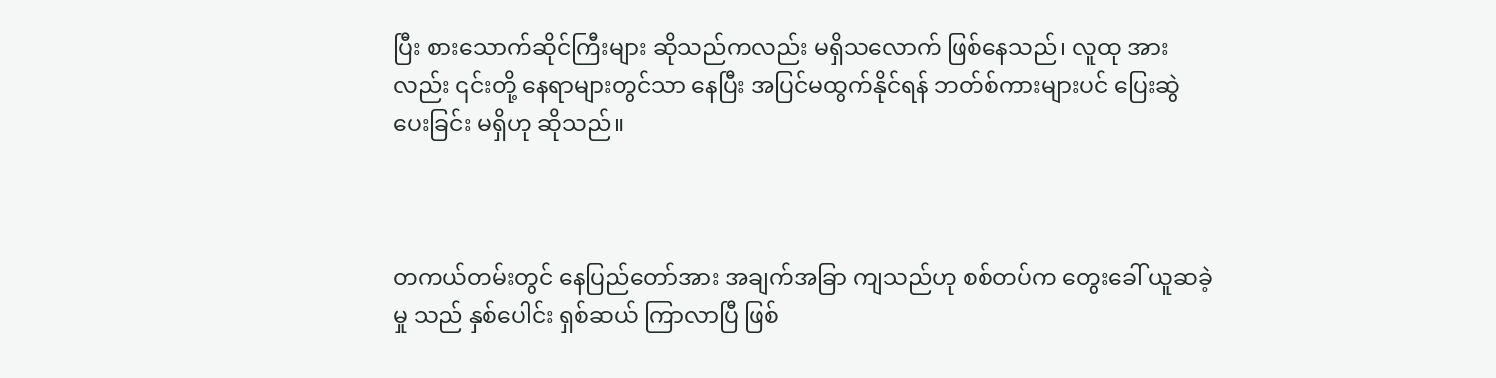ပြီး စားသောက်ဆိုင်ကြီးများ ဆိုသည်ကလည်း မရှိသလောက် ဖြစ်နေသည်၊ လူထု အားလည်း ၎င်းတို့ နေရာများတွင်သာ နေပြီး အပြင်မထွက်နိုင်ရန် ဘတ်စ်ကားများပင် ပြေးဆွဲပေးခြင်း မရှိဟု ဆိုသည်။



တကယ်တမ်းတွင် နေပြည်တော်အား အချက်အခြာ ကျသည်ဟု စစ်တပ်က တွေးခေါ် ယူဆခဲ့မှု သည် နှစ်ပေါင်း ရှစ်ဆယ် ကြာလာပြီ ဖြစ်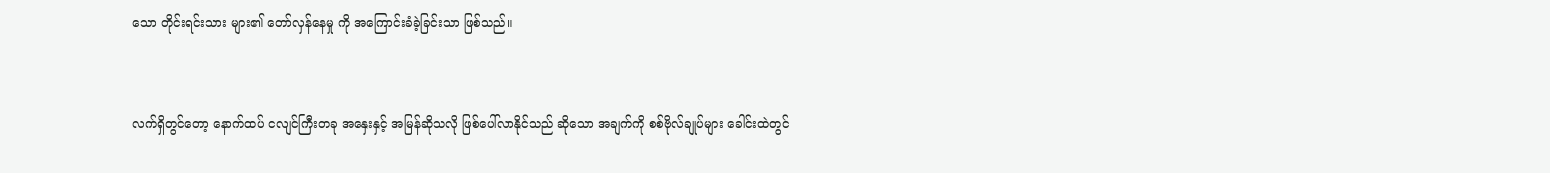သော တိုင်းရင်းသား များ၏ တော်လှန်နေမှု ကို အကြောင်းခံခဲ့ခြင်းသာ ဖြစ်သည်။



လက်ရှိတွင်တော့ နောက်ထပ် ငလျင်ကြီးတခု အနှေးနှင့် အမြန်ဆိုသလို ဖြစ်ပေါ်လာနိုင်သည် ဆိုသော အချက်ကို စစ်ဗိုလ်ချုပ်များ ခေါင်းထဲတွင်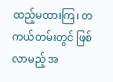ထည့်မထားကြ၊ တကယ်တမ်းတွင် ဖြစ်လာမည့် အ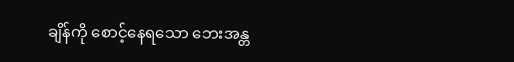ချိန်ကို စောင့်နေရသော ဘေးအန္တ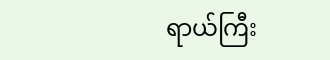ရာယ်ကြီး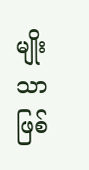မျိုး သာ ဖြစ်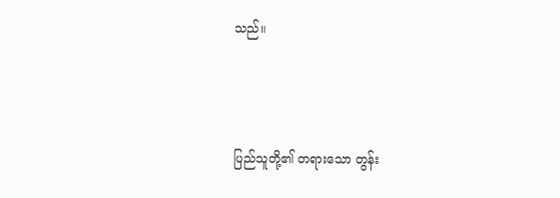သည်။



ပြည်သူတို့၏ တရားသော တွန်း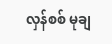လှန်စစ် မုချ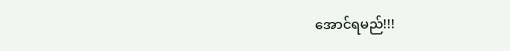အောင်ရမည်!!!